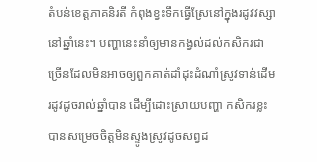តំបន់ខេត្តភាគនិរតី កំពុងខ្វះទឹកធ្វើស្រែនៅក្នុងរដូវវស្សានៅឆ្នាំនេះ។ បញ្ហានេះនាំឲ្យមានកង្វល់ដល់កសិករជាច្រើនដែលមិនអាចឲ្យពួកគាត់ដាំដុះដំណាំស្រូវទាន់ដើមរដូវដូចរាល់ឆ្នាំបាន ដើម្បីដោះស្រាយបញ្ហា កសិករខ្លះបានសម្រេចចិត្តមិនស្ទូងស្រូវដូចសព្វដ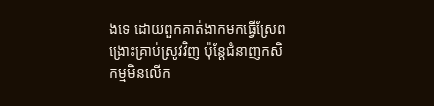ងទេ ដោយពួកគាត់ងាកមកធ្វើស្រែពង្រោះគ្រាប់ស្រូវវិញ ប៉ុន្តែជំនាញកសិកម្មមិនលើក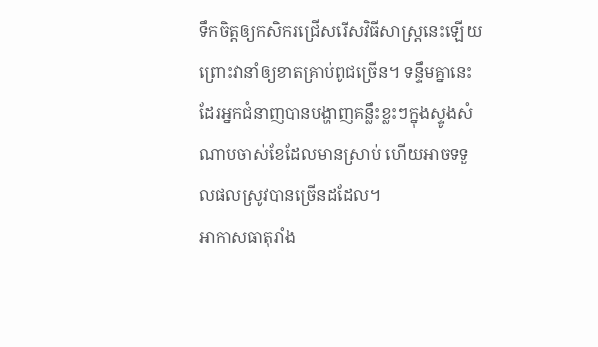ទឹកចិត្តឲ្យកសិករជ្រើសរើសវិធីសាស្ត្រនេះឡើយ ព្រោះវានាំឲ្យខាតគ្រាប់ពូជច្រើន។ ទន្ទឹមគ្នានេះដែរអ្នកជំនាញបានបង្ហាញគន្លឹះខ្លះៗក្នុងស្ទូងសំណាបចាស់ខែដែលមានស្រាប់ ហើយអាចទទួលផលស្រូវបានច្រើនដដែល។
អាកាសធាតុរាំង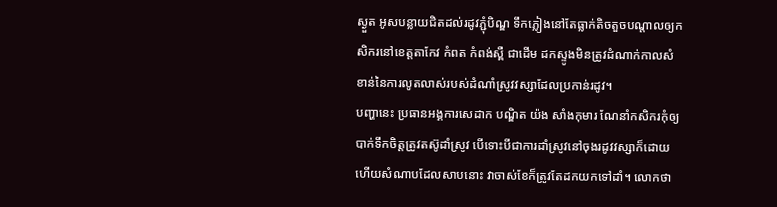ស្ងួត អូសបន្លាយជិតដល់រដូវភ្ជុំបិណ្ឌ ទឹកភ្លៀងនៅតែធ្លាក់តិចតួចបណ្តាលឲ្យកសិករនៅខេត្តតាកែវ កំពត កំពង់ស្ពឺ ជាដើម ដកស្ទូងមិនត្រូវដំណាក់កាលសំខាន់នៃការលូតលាស់របស់ដំណាំស្រូវវស្សាដែលប្រកាន់រដូវ។
បញ្ហានេះ ប្រធានអង្គការសេដាក បណ្ឌិត យ៉ង សាំងកុមារ ណែនាំកសិករកុំឲ្យបាក់ទឹកចិត្តត្រូវតស៊ូដាំស្រូវ បើទោះបីជាការដាំស្រូវនៅចុងរដូវវស្សាក៏ដោយ ហើយសំណាបដែលសាបនោះ វាចាស់ខែក៏ត្រូវតែដកយកទៅដាំ។ លោកថា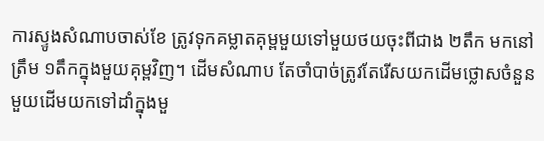ការស្ទូងសំណាបចាស់ខែ ត្រូវទុកគម្លាតគុម្ពមួយទៅមួយថយចុះពីជាង ២តឹក មកនៅត្រឹម ១តឹកក្នុងមួយគុម្ពវិញ។ ដើមសំណាប តែចាំបាច់ត្រូវតែរើសយកដើមថ្លោសចំនួនមួយដើមយកទៅដាំក្នុងមួ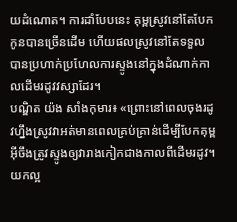យដំណោត។ ការដាំបែបនេះ គុម្ពស្រូវនៅតែបែកកូនបានច្រើនដើម ហើយផលស្រូវនៅតែទទួលបានប្រហាក់ប្រហែលការស្ទូងនៅក្នុងដំណាក់កាលដើមរដូវវស្សាដែរ។
បណ្ឌិត យ៉ង សាំងកុមារ៖ «ព្រោះនៅពេលចុងរដូវហ្នឹងស្រូវវាអត់មានពេលគ្រប់គ្រាន់ដើម្បីបែកគុម្ព អ៊ីចឹងត្រូវស្ទូងឲ្យវារាងកៀកជាងកាលពីដើមរដូវ។ យកល្អ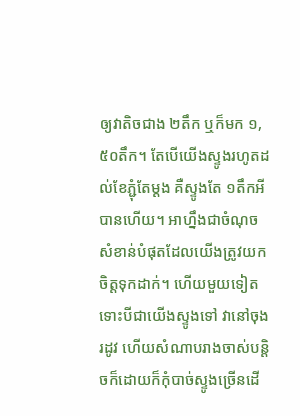ឲ្យវាតិចជាង ២តឹក ឬក៏មក ១,៥០តឹក។ តែបើយើងស្ទូងរហូតដល់ខែភ្ជុំតែម្ដង គឺស្ទូងតែ ១តឹកអីបានហើយ។ អាហ្នឹងជាចំណុចសំខាន់បំផុតដែលយើងត្រូវយកចិត្តទុកដាក់។ ហើយមួយទៀត ទោះបីជាយើងស្ទូងទៅ វានៅចុងរដូវ ហើយសំណាបរាងចាស់បន្តិចក៏ដោយក៏កុំបាច់ស្ទូងច្រើនដើ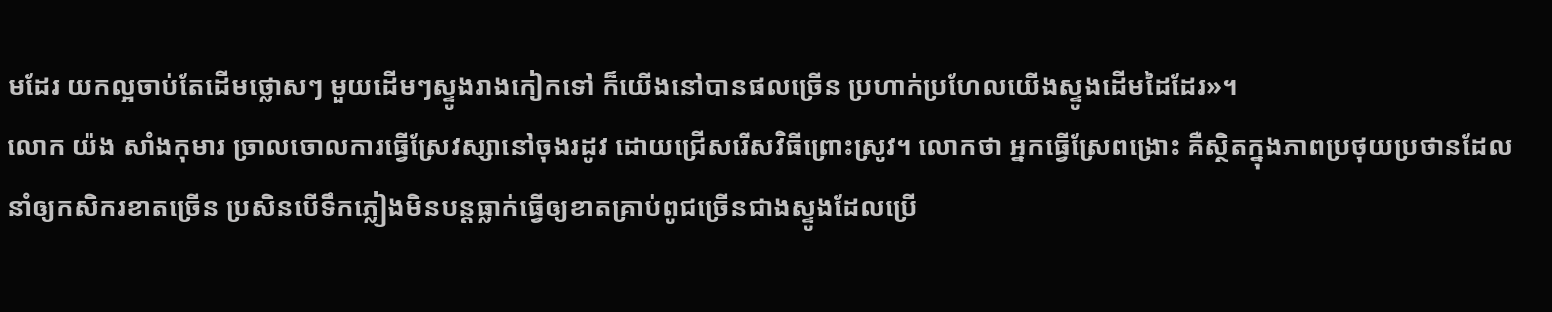មដែរ យកល្អចាប់តែដើមថ្លោសៗ មួយដើមៗស្ទូងរាងកៀកទៅ ក៏យើងនៅបានផលច្រើន ប្រហាក់ប្រហែលយើងស្ទូងដើមដៃដែរ»។
លោក យ៉ង សាំងកុមារ ច្រាលចោលការធ្វើស្រែវស្សានៅចុងរដូវ ដោយជ្រើសរើសវិធីព្រោះស្រូវ។ លោកថា អ្នកធ្វើស្រែពង្រោះ គឺស្ថិតក្នុងភាពប្រថុយប្រថានដែលនាំឲ្យកសិករខាតច្រើន ប្រសិនបើទឹកភ្លៀងមិនបន្តធ្លាក់ធ្វើឲ្យខាតគ្រាប់ពូជច្រើនជាងស្ទូងដែលប្រើ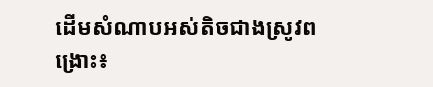ដើមសំណាបអស់តិចជាងស្រូវពង្រោះ៖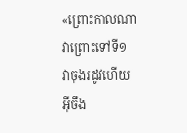«ព្រោះកាលណាវាព្រោះទៅទី១ វាចុងរដូវហើយ អ៊ីចឹង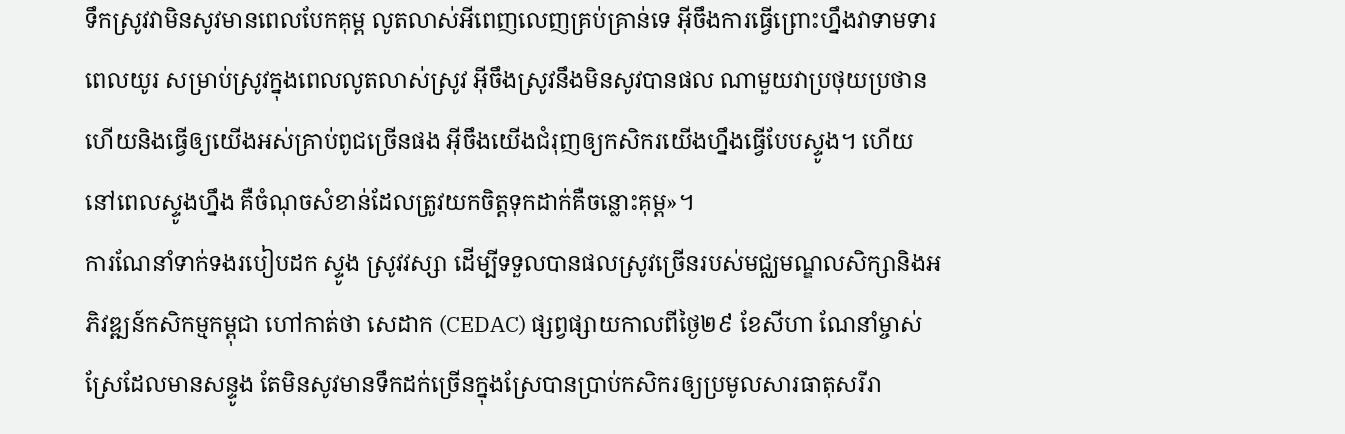ទឹកស្រូវវាមិនសូវមានពេលបែកគុម្ព លូតលាស់អីពេញលេញគ្រប់គ្រាន់ទេ អ៊ីចឹងការធ្វើព្រោះហ្នឹងវាទាមទារពេលយូរ សម្រាប់ស្រូវក្នុងពេលលូតលាស់ស្រូវ អ៊ីចឹងស្រូវនឹងមិនសូវបានផល ណាមួយវាប្រថុយប្រថាន ហើយនិងធ្វើឲ្យយើងអស់គ្រាប់ពូជច្រើនផង អ៊ីចឹងយើងជំរុញឲ្យកសិករយើងហ្នឹងធ្វើបែបស្ទូង។ ហើយនៅពេលស្ទូងហ្នឹង គឺចំណុចសំខាន់ដែលត្រូវយកចិត្តទុកដាក់គឺចន្លោះគុម្ព»។
ការណែនាំទាក់ទងរបៀបដក ស្ទូង ស្រូវវស្សា ដើម្បីទទួលបានផលស្រូវច្រើនរបស់មជ្ឈមណ្ឌលសិក្សានិងអភិវឌ្ឍន៍កសិកម្មកម្ពុជា ហៅកាត់ថា សេដាក (CEDAC) ផ្សព្វផ្សាយកាលពីថ្ងៃ២៩ ខែសីហា ណែនាំម្ចាស់ស្រែដែលមានសន្ទូង តែមិនសូវមានទឹកដក់ច្រើនក្នុងស្រែបានប្រាប់កសិករឲ្យប្រមូលសារធាតុសរីរា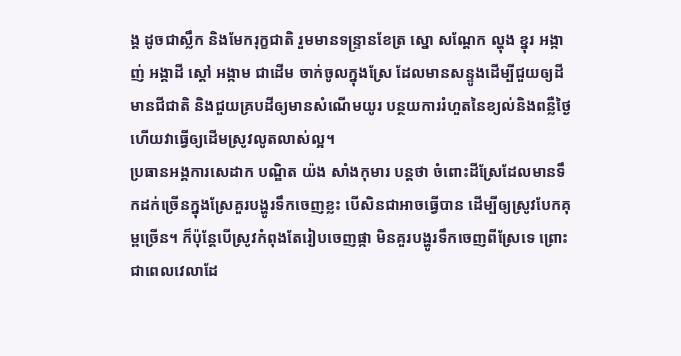ង្គ ដូចជាស្លឹក និងមែករុក្ខជាតិ រួមមានទន្ទ្រានខែត្រ ស្នោ សណ្ដែក ល្ហុង ខ្នុរ អង្កាញ់ អង្គាដី ស្ដៅ អង្កាម ជាដើម ចាក់ចូលក្នុងស្រែ ដែលមានសន្ទូងដើម្បីជួយឲ្យដីមានជីជាតិ និងជួយគ្របដីឲ្យមានសំណើមយូរ បន្ថយការរំហួតនៃខ្យល់និងពន្លឺថ្ងៃ ហើយវាធ្វើឲ្យដើមស្រូវលូតលាស់ល្អ។
ប្រធានអង្គការសេដាក បណ្ឌិត យ៉ង សាំងកុមារ បន្តថា ចំពោះដីស្រែដែលមានទឹកដក់ច្រើនក្នុងស្រែគួរបង្ហូរទឹកចេញខ្លះ បើសិនជាអាចធ្វើបាន ដើម្បីឲ្យស្រូវបែកគុម្ពច្រើន។ ក៏ប៉ុន្តែបើស្រូវកំពុងតែរៀបចេញផ្កា មិនគួរបង្ហូរទឹកចេញពីស្រែទេ ព្រោះជាពេលវេលាដែ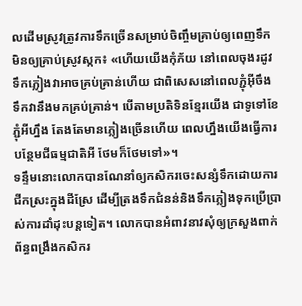លដើមស្រូវត្រូវការទឹកច្រើនសម្រាប់ចិញ្ចឹមគ្រាប់ឲ្យពេញទឹក មិនឲ្យគ្រាប់ស្រូវស្កក៖ «ហើយយើងកុំភ័យ នៅពេលចុងរដូវ ទឹកភ្លៀងវាអាចគ្រប់គ្រាន់ហើយ ជាពិសេសនៅពេលភ្ជុំអ៊ីចឹង ទឹកវានឹងមកគ្រប់គ្រាន់។ បើតាមប្រតិទិនខ្មែរយើង ជាទូទៅខែភ្ជុំអីហ្នឹង តែងតែមានភ្លៀងច្រើនហើយ ពេលហ្នឹងយើងធ្វើការបន្ថែមជីធម្មជាតិអី ថែមក៏ថែមទៅ»។
ទន្ទឹមនោះលោកបានណែនាំឲ្យកសិករចេះសន្សំទឹកដោយការជីកស្រះក្នុងដីស្រែ ដើម្បីត្រងទឹកជំនន់និងទឹកភ្លៀងទុកប្រើប្រាស់ការដាំដុះបន្តទៀត។ លោកបានអំពាវនាវសុំឲ្យក្រសួងពាក់ព័ន្ធពង្រឹងកសិករ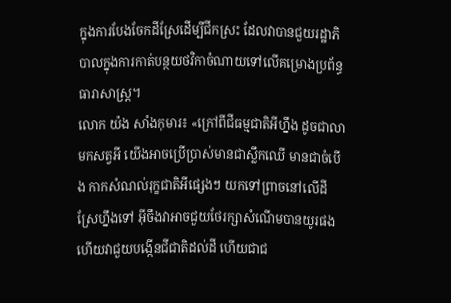ក្នុងការបែងចែកដីស្រែដើម្បីជីកស្រះ ដែលវាបានជួយរដ្ឋាភិបាលក្នុងការកាត់បន្ថយថវិកាចំណាយទៅលើគម្រោងប្រព័ន្ធធារាសាស្ត្រ។
លោក យ៉ង សាំងកុមារ៖ «ក្រៅពីជីធម្មជាតិអីហ្នឹង ដូចជាលាមកសត្វអី យើងអាចប្រើប្រាស់មានជាស្លឹកឈើ មានជាចំបើង កាកសំណល់រុក្ខជាតិអីផ្សេងៗ យកទៅព្រាចនៅលើដីស្រែហ្នឹងទៅ អ៊ីចឹងវាអាចជួយថែរក្សាសំណើមបានយូរផង ហើយវាជួយបង្កើនជីជាតិដល់ដី ហើយជាជ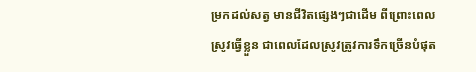ម្រកដល់សត្វ មានជីវិតផ្សេងៗជាដើម ពីព្រោះពេលស្រូវធ្វើខ្លួន ជាពេលដែលស្រូវត្រូវការទឹកច្រើនបំផុត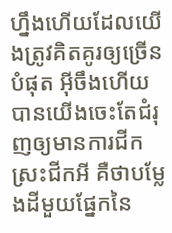ហ្នឹងហើយដែលយើងត្រូវគិតគូរឲ្យច្រើនបំផុត អ៊ីចឹងហើយបានយើងចេះតែជំរុញឲ្យមានការជីកស្រះជីកអី គឺថាបម្លែងដីមួយផ្នែកនៃ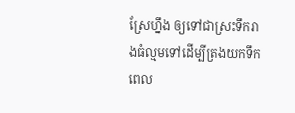ស្រែហ្នឹង ឲ្យទៅជាស្រះទឹករាងធំល្មមទៅដើម្បីត្រងយកទឹក ពេល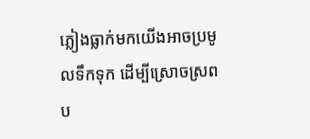ភ្លៀងធ្លាក់មកយើងអាចប្រមូលទឹកទុក ដើម្បីស្រោចស្រពប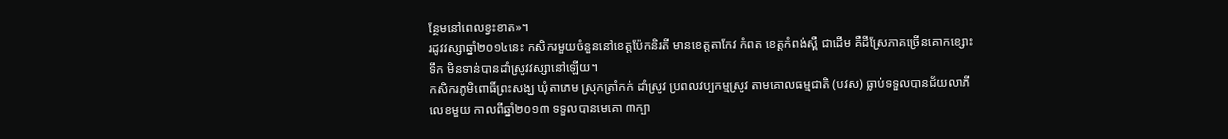ន្ថែមនៅពេលខ្វះខាត»។
រដូវវស្សាឆ្នាំ២០១៤នេះ កសិករមួយចំនួននៅខេត្តប៉ែកនិរតី មានខេត្តតាកែវ កំពត ខេត្តកំពង់ស្ពឺ ជាដើម គឺដីស្រែភាគច្រើនគោកខ្សោះទឹក មិនទាន់បានដាំស្រូវវស្សានៅឡើយ។
កសិករភូមិពោធិ៍ព្រះសង្ឃ ឃុំតាភេម ស្រុកត្រាំកក់ ដាំស្រូវ ប្រពលវប្បកម្មស្រូវ តាមគោលធម្មជាតិ (បវស) ធ្លាប់ទទួលបានជ័យលាភី លេខមួយ កាលពីឆ្នាំ២០១៣ ទទួលបានមេគោ ៣ក្បា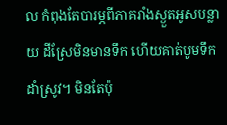ល កំពុងតែបារម្ភពីភាគរាំងស្ងួតអូសបន្លាយ ដីស្រែមិនមានទឹក ហើយគាត់បូមទឹកដាំស្រូវ។ មិនតែប៉ុ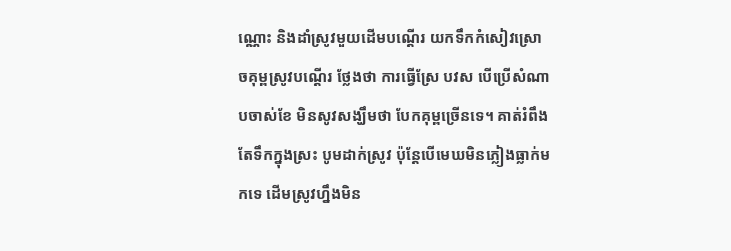ណ្ណោះ និងដាំស្រូវមួយដើមបណ្ដើរ យកទឹកកំសៀវស្រោចគុម្ពស្រូវបណ្ដើរ ថ្លែងថា ការធ្វើស្រែ បវស បើប្រើសំណាបចាស់ខែ មិនសូវសង្ឃឹមថា បែកគុម្ពច្រើនទេ។ គាត់រំពឹងតែទឹកក្នុងស្រះ បូមដាក់ស្រូវ ប៉ុន្តែបើមេឃមិនភ្លៀងធ្លាក់មកទេ ដើមស្រូវហ្នឹងមិន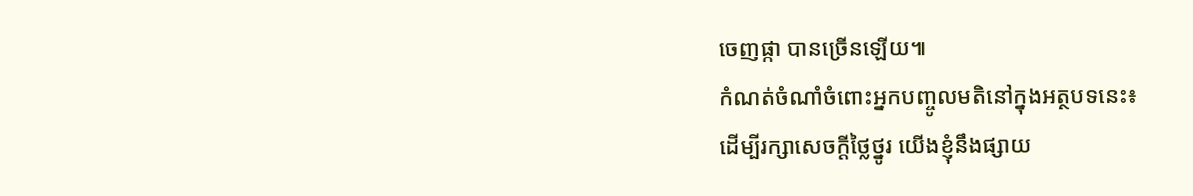ចេញផ្កា បានច្រើនឡើយ៕
កំណត់ចំណាំចំពោះអ្នកបញ្ចូលមតិនៅក្នុងអត្ថបទនេះ៖
ដើម្បីរក្សាសេចក្ដីថ្លៃថ្នូរ យើងខ្ញុំនឹងផ្សាយ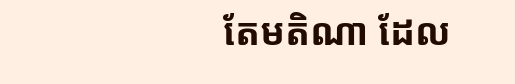តែមតិណា ដែល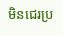មិនជេរប្រ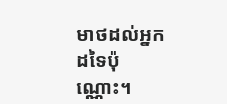មាថដល់អ្នកដទៃប៉ុណ្ណោះ។